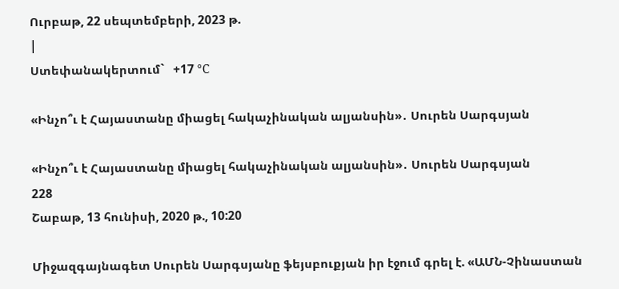Ուրբաթ, 22 սեպտեմբերի, 2023 թ.
|
Ստեփանակերտում`   +17 °C

«Ինչո՞ւ է Հայաստանը միացել հակաչինական ալյանսին»․ Սուրեն Սարգսյան

«Ինչո՞ւ է Հայաստանը միացել հակաչինական ալյանսին»․ Սուրեն Սարգսյան
228
Շաբաթ, 13 հունիսի, 2020 թ., 10:20

Միջազգայնագետ Սուրեն Սարգսյանը ֆեյսբուքյան իր էջում գրել է. «ԱՄՆ-Չինաստան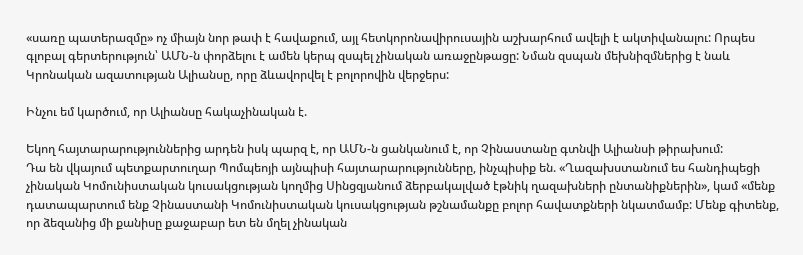«սառը պատերազմը» ոչ միայն նոր թափ է հավաքում, այլ հետկորոնավիրուսային աշխարհում ավելի է ակտիվանալու: Որպես գլոբալ գերտերություն՝ ԱՄՆ-ն փորձելու է ամեն կերպ զսպել չինական առաջընթացը: Նման զսպան մեխնիզմներից է նաև Կրոնական ազատության Ալիանսը, որը ձևավորվել է բոլորովին վերջերս:

Ինչու եմ կարծում, որ Ալիանսը հակաչինական է.

Եկող հայտարարություններից արդեն իսկ պարզ է, որ ԱՄՆ-ն ցանկանում է, որ Չինաստանը գտնվի Ալիանսի թիրախում:
Դա են վկայում պետքարտուղար Պոմպեոյի այնպիսի հայտարարությունները, ինչպիսիք են. «Ղազախստանում ես հանդիպեցի չինական Կոմունիստական կուսակցության կողմից Սինցզյանում ձերբակալված էթնիկ ղազախների ընտանիքներին», կամ «մենք դատապարտում ենք Չինաստանի Կոմունիստական կուսակցության թշնամանքը բոլոր հավատքների նկատմամբ: Մենք գիտենք, որ ձեզանից մի քանիսը քաջաբար ետ են մղել չինական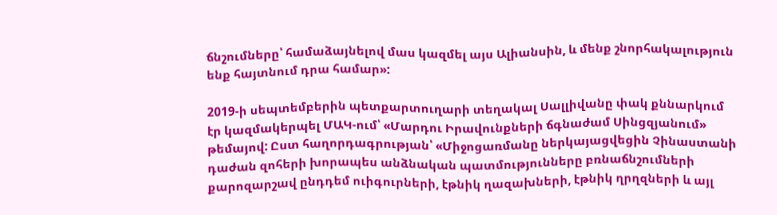ճնշումները՝ համաձայնելով մաս կազմել այս Ալիանսին, և մենք շնորհակալություն ենք հայտնում դրա համար»:

2019-ի սեպտեմբերին պետքարտուղարի տեղակալ Սալլիվանը փակ քննարկում էր կազմակերպել ՄԱԿ-ում՝ «Մարդու Իրավունքների ճգնաժամ Սինցզյանում» թեմայով: Ըստ հաղորդագրության՝ «Միջոցառմանը ներկայացվեցին Չինաստանի դաժան զոհերի խորապես անձնական պատմությունները բռնաճնշումների քարոզարշավ ընդդեմ ուիգուրների, էթնիկ ղազախների, էթնիկ ղրղզների և այլ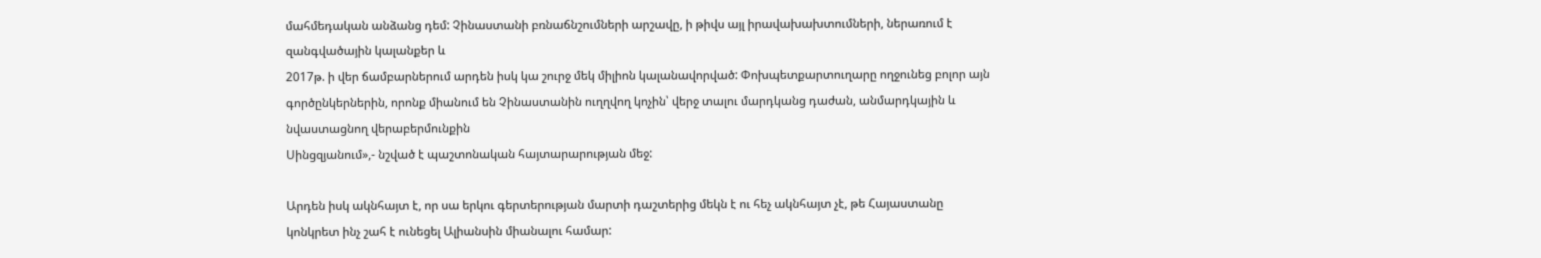մահմեդական անձանց դեմ: Չինաստանի բռնաճնշումների արշավը, ի թիվս այլ իրավախախտումների, ներառում է զանգվածային կալանքեր և
2017թ. ի վեր ճամբարներում արդեն իսկ կա շուրջ մեկ միլիոն կալանավորված: Փոխպետքարտուղարը ողջունեց բոլոր այն գործընկերներին, որոնք միանում են Չինաստանին ուղղվող կոչին՝ վերջ տալու մարդկանց դաժան, անմարդկային և նվաստացնող վերաբերմունքին
Սինցզյանում»,- նշված է պաշտոնական հայտարարության մեջ:

Արդեն իսկ ակնհայտ է, որ սա երկու գերտերության մարտի դաշտերից մեկն է ու հեչ ակնհայտ չէ, թե Հայաստանը կոնկրետ ինչ շահ է ունեցել Ալիանսին միանալու համար: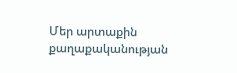Մեր արտաքին քաղաքականության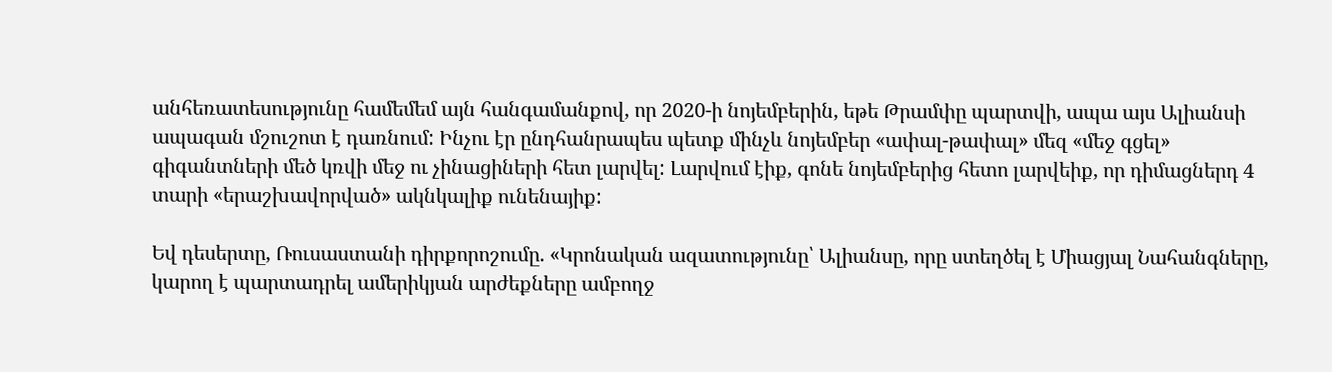անհեռատեսությունը համեմեմ այն հանգամանքով, որ 2020-ի նոյեմբերին, եթե Թրամփը պարտվի, ապա այս Ալիանսի ապագան մշուշոտ է դառնում: Ինչու էր ընդհանրապես պետք մինչև նոյեմբեր «ափալ-թափալ» մեզ «մեջ գցել» գիգանտների մեծ կռվի մեջ ու չինացիների հետ լարվել: Լարվում էիք, գոնե նոյեմբերից հետո լարվեիք, որ դիմացներդ 4 տարի «երաշխավորված» ակնկալիք ունենայիք:

Եվ դեսերտը, Ռուսաստանի դիրքորոշումը. «Կրոնական ազատությունը՝ Ալիանսը, որը ստեղծել է Միացյալ Նահանգները, կարող է պարտադրել ամերիկյան արժեքները ամբողջ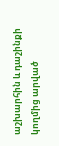աշխարհին և դաշինքի կողմից արված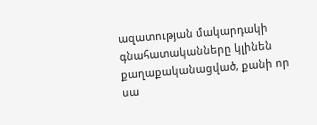ազատության մակարդակի գնահատականները կլինեն
քաղաքականացված, քանի որ սա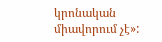կրոնական միավորում չէ»: